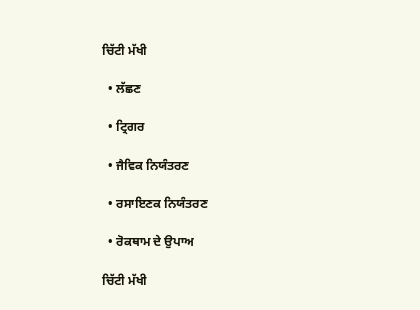ਚਿੱਟੀ ਮੱਖੀ

  • ਲੱਛਣ

  • ਟ੍ਰਿਗਰ

  • ਜੈਵਿਕ ਨਿਯੰਤਰਣ

  • ਰਸਾਇਣਕ ਨਿਯੰਤਰਣ

  • ਰੋਕਥਾਮ ਦੇ ਉਪਾਅ

ਚਿੱਟੀ ਮੱਖੀ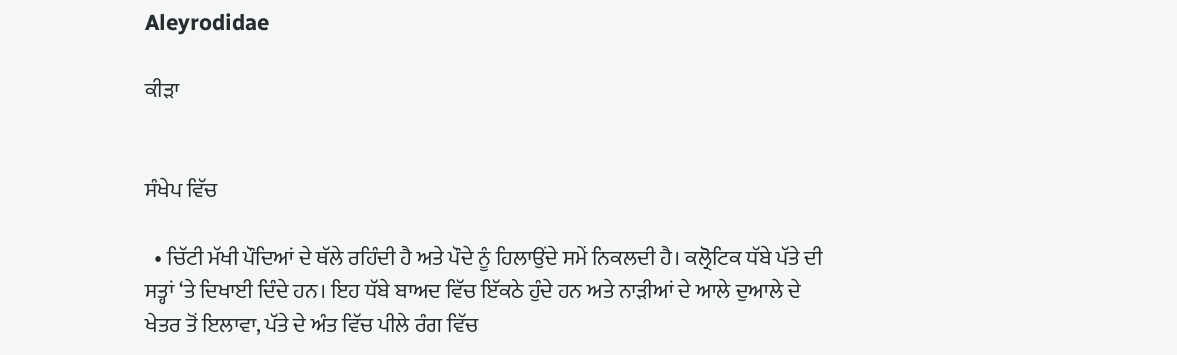Aleyrodidae

ਕੀੜਾ


ਸੰਖੇਪ ਵਿੱਚ

  • ਚਿੱਟੀ ਮੱਖੀ ਪੌਦਿਆਂ ਦੇ ਥੱਲੇ ਰਹਿੰਦੀ ਹੈ ਅਤੇ ਪੌਦੇ ਨੂੰ ਹਿਲਾਉਂਦੇ ਸਮੇਂ ਨਿਕਲਦੀ ਹੈ। ਕਲ੍ਰੋਟਿਕ ਧੱਬੇ ਪੱਤੇ ਦੀ ਸਤ੍ਹਾਂ ‘ਤੇ ਦਿਖਾਈ ਦਿੰਦੇ ਹਨ। ਇਹ ਧੱਬੇ ਬਾਅਦ ਵਿੱਚ ਇੱਕਠੇ ਹੁੰਦੇ ਹਨ ਅਤੇ ਨਾੜੀਆਂ ਦੇ ਆਲੇ ਦੁਆਲੇ ਦੇ ਖੇਤਰ ਤੋਂ ਇਲਾਵਾ, ਪੱਤੇ ਦੇ ਅੰਤ ਵਿੱਚ ਪੀਲੇ ਰੰਗ ਵਿੱਚ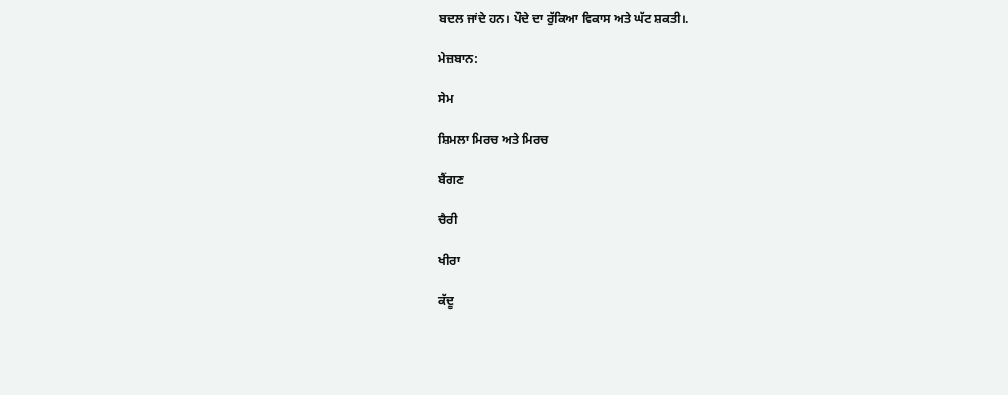ਬਦਲ ਜਾਂਦੇ ਹਨ। ਪੌਦੇ ਦਾ ਰੁੱਕਿਆ ਵਿਕਾਸ ਅਤੇ ਘੱਟ ਸ਼ਕਤੀ।.

ਮੇਜ਼ਬਾਨ:

ਸੇਮ

ਸ਼ਿਮਲਾ ਮਿਰਚ ਅਤੇ ਮਿਰਚ

ਬੈਂਗਣ

ਚੈਰੀ

ਖੀਰਾ

ਕੱਦੂ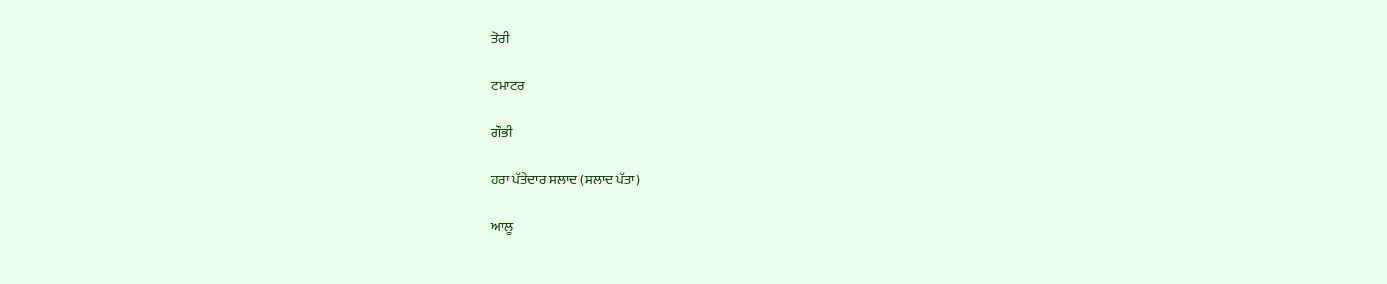ਤੋਰੀ

ਟਮਾਟਰ

ਗੌਭੀ

ਹਰਾ ਪੱਤੇਦਾਰ ਸਲਾਦ (ਸਲਾਦ ਪੱਤਾ)

ਆਲੂ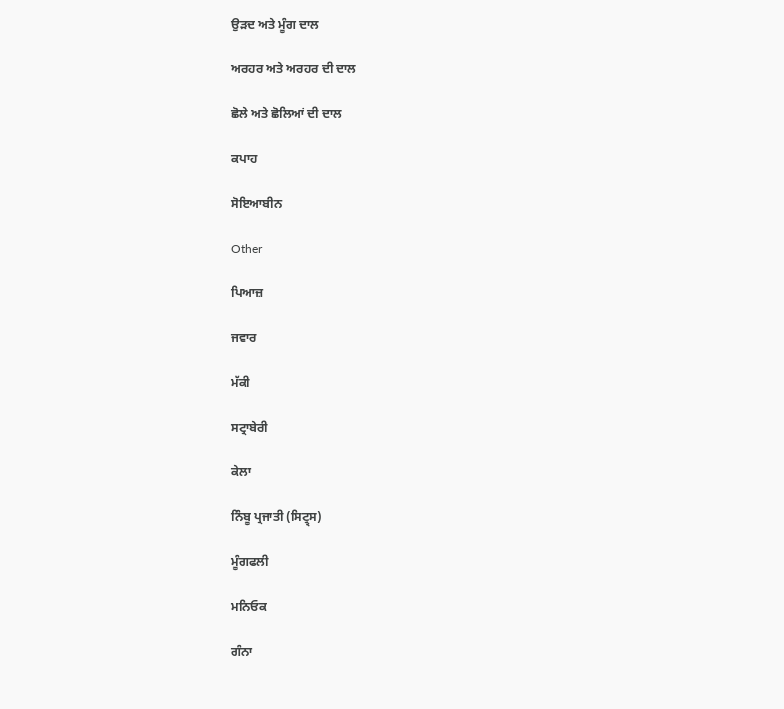ਉੜਦ ਅਤੇ ਮੂੰਗ ਦਾਲ

ਅਰਹਰ ਅਤੇ ਅਰਹਰ ਦੀ ਦਾਲ

ਛੋਲੇ ਅਤੇ ਛੋਲਿਆਂ ਦੀ ਦਾਲ

ਕਪਾਹ

ਸੋਇਆਬੀਨ

Other

ਪਿਆਜ਼

ਜਵਾਰ

ਮੱਕੀ

ਸਟ੍ਰਾਬੇਰੀ

ਕੇਲਾ

ਨਿੰਬੂ ਪ੍ਰਜਾਤੀ (ਸਿਟ੍ਰ੍ਸ)

ਮੂੰਗਫਲੀ

ਮਨਿਓਕ

ਗੰਨਾ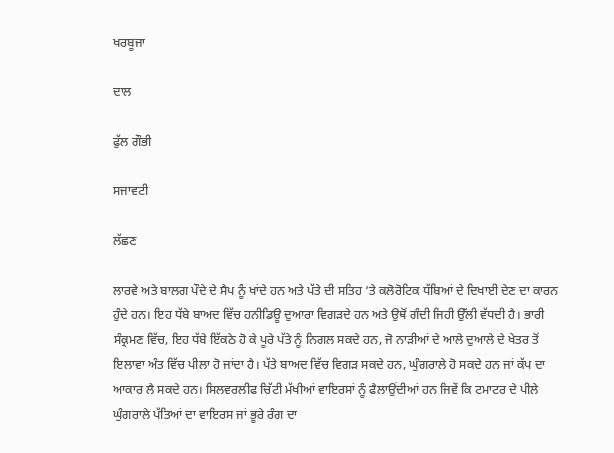ਖਰਬੂਜਾ

ਦਾਲ

ਫੁੱਲ ਗੌਭੀ

ਸਜਾਵਟੀ

ਲੱਛਣ

ਲਾਰਵੇ ਅਤੇ ਬਾਲਗ ਪੌਦੇ ਦੇ ਸੈਪ ਨੂੰ ਖਾਂਦੇ ਹਨ ਅਤੇ ਪੱਤੇ ਦੀ ਸਤਿਹ ‘ਤੇ ਕਲੋਰੋਟਿਕ ਧੱਬਿਆਂ ਦੇ ਦਿਖਾਈ ਦੇਣ ਦਾ ਕਾਰਨ ਹੁੰਦੇ ਹਨ। ਇਹ ਧੱਬੇ ਬਾਅਦ ਵਿੱਚ ਹਨੀਡਿਊ ਦੁਆਰਾ ਵਿਗੜਦੇ ਹਨ ਅਤੇ ਉਥੋਂ ਗੰਦੀ ਜਿਹੀ ਉੱਲੀ ਵੱਧਦੀ ਹੈ। ਭਾਰੀ ਸੰਕ੍ਰਮਣ ਵਿੱਚ, ਇਹ ਧੱਬੇ ਇੱਕਠੇ ਹੋ ਕੇ ਪੂਰੇ ਪੱਤੇ ਨੂੰ ਨਿਗਲ ਸਕਦੇ ਹਨ, ਜੋ ਨਾਡ਼ੀਆਂ ਦੇ ਆਲੇ ਦੁਆਲੇ ਦੇ ਖੇਤਰ ਤੋਂ ਇਲਾਵਾ ਅੰਤ ਵਿੱਚ ਪੀਲਾ ਹੋ ਜਾਂਦਾ ਹੈ। ਪੱਤੇ ਬਾਅਦ ਵਿੱਚ ਵਿਗੜ ਸਕਦੇ ਹਨ, ਘੁੰਗਰਾਲੇ ਹੋ ਸਕਦੇ ਹਨ ਜਾਂ ਕੱਪ ਦਾ ਆਕਾਰ ਲੈ ਸਕਦੇ ਹਨ। ਸਿਲਵਰਲੀਫ ਚਿੱਟੀ ਮੱਖੀਆਂ ਵਾਇਰਸਾਂ ਨੂੰ ਫੈਲਾਉਂਦੀਆਂ ਹਨ ਜਿਵੇਂ ਕਿ ਟਮਾਟਰ ਦੇ ਪੀਲੇ ਘੁੰਗਰਾਲੇ ਪੱਤਿਆਂ ਦਾ ਵਾਇਰਸ ਜਾਂ ਭੂਰੇ ਰੰਗ ਦਾ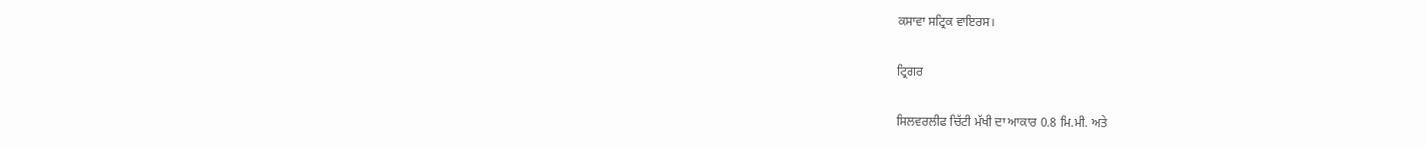ਕਸਾਵਾ ਸਟ੍ਰਿਕ ਵਾਇਰਸ।

ਟ੍ਰਿਗਰ

ਸਿਲਵਰਲੀਫ ਚਿੱਟੀ ਮੱਖੀ ਦਾ ਆਕਾਰ 0.8 ਮਿ.ਮੀ. ਅਤੇ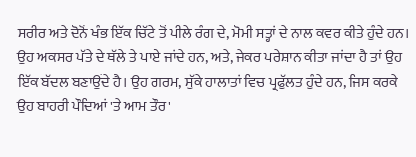ਸਰੀਰ ਅਤੇ ਦੋਨੋਂ ਖੰਭ ਇੱਕ ਚਿੱਟੇ ਤੋਂ ਪੀਲੇ ਰੰਗ ਦੇ, ਮੋਮੀ ਸਤ੍ਹਾਂ ਦੇ ਨਾਲ ਕਵਰ ਕੀਤੇ ਹੁੰਦੇ ਹਨ। ਉਹ ਅਕਸਰ ਪੱਤੇ ਦੇ ਥੱਲੇ ਤੇ ਪਾਏ ਜਾਂਦੇ ਹਨ, ਅਤੇ, ਜੇਕਰ ਪਰੇਸ਼ਾਨ ਕੀਤਾ ਜਾਂਦਾ ਹੈ ਤਾਂ ਉਹ ਇੱਕ ਬੱਦਲ ਬਣਾਉਂਦੇ ਹੈ। ਉਹ ਗਰਮ, ਸੁੱਕੇ ਹਾਲਾਤਾਂ ਵਿਚ ਪ੍ਰਫੁੱਲਤ ਹੁੰਦੇ ਹਨ, ਜਿਸ ਕਰਕੇ ਉਹ ਬਾਹਰੀ ਪੌਦਿਆਂ 'ਤੇ ਆਮ ਤੌਰ'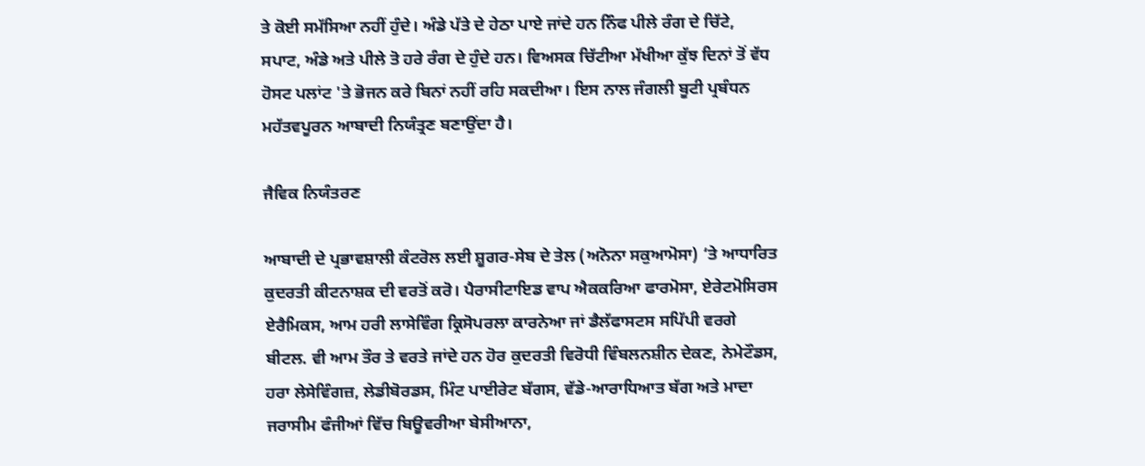ਤੇ ਕੋਈ ਸਮੱਸਿਆ ਨਹੀਂ ਹੁੰਦੇ। ਅੰਡੇ ਪੱਤੇ ਦੇ ਹੇਠਾ ਪਾਏ ਜਾਂਦੇ ਹਨ ਨਿੰਫ ਪੀਲੇ ਰੰਗ ਦੇ ਚਿੱਟੇ, ਸਪਾਟ, ਅੰਡੇ ਅਤੇ ਪੀਲੇ ਤੋ ਹਰੇ ਰੰਗ ਦੇ ਹੁੰਦੇ ਹਨ। ਵਿਅਸਕ ਚਿੱਟੀਆ ਮੱਖੀਆ ਕੁੱਝ ਦਿਨਾਂ ਤੋਂ ਵੱਧ ਹੋਸਟ ਪਲਾਂਟ 'ਤੇ ਭੋਜਨ ਕਰੇ ਬਿਨਾਂ ਨਹੀਂ ਰਹਿ ਸਕਦੀਆ। ਇਸ ਨਾਲ ਜੰਗਲੀ ਬੂਟੀ ਪ੍ਰਬੰਧਨ ਮਹੱਤਵਪੂਰਨ ਆਬਾਦੀ ਨਿਯੰਤ੍ਰਣ ਬਣਾਉਂਦਾ ਹੈ।

ਜੈਵਿਕ ਨਿਯੰਤਰਣ

ਆਬਾਦੀ ਦੇ ਪ੍ਰਭਾਵਸ਼ਾਲੀ ਕੰਟਰੋਲ ਲਈ ਸ਼ੂਗਰ-ਸੇਬ ਦੇ ਤੇਲ (ਅਨੋਨਾ ਸਕੁਆਮੋਸਾ) ‘ਤੇ ਆਧਾਰਿਤ ਕੁਦਰਤੀ ਕੀਟਨਾਸ਼ਕ ਦੀ ਵਰਤੋਂ ਕਰੋ। ਪੈਰਾਸੀਟਾਇਡ ਵਾਪ ਐਕਕਰਿਆ ਫਾਰਮੋਸਾ, ਏਰੇਟਮੋਸਿਰਸ ਏਰੈਮਿਕਸ, ਆਮ ਹਰੀ ਲਾਸੇਵਿੰਗ ਕ੍ਰਿਸੋਪਰਲਾ ਕਾਰਨੇਆ ਜਾਂ ਡੈਲੱਫਾਸਟਸ ਸਪਿੱਪੀ ਵਰਗੇ ਬੀਟਲ. ਵੀ ਆਮ ਤੌਰ ਤੇ ਵਰਤੇ ਜਾਂਦੇ ਹਨ ਹੋਰ ਕੁਦਰਤੀ ਵਿਰੋਧੀ ਵਿੰਬਲਨਸ਼ੀਨ ਦੇਕਣ, ਨੇਮੇਟੌਡਸ, ਹਰਾ ਲੇਸੇਵਿੰਗਜ਼, ਲੇਡੀਬੋਰਡਸ, ਮਿੰਟ ਪਾਈਰੇਟ ਬੱਗਸ, ਵੱਡੇ-ਆਰਾਧਿਆਤ ਬੱਗ ਅਤੇ ਮਾਦਾ ਜਰਾਸੀਮ ਫੰਜੀਆਂ ਵਿੱਚ ਬਿਊਵਰੀਆ ਬੇਸੀਆਨਾ,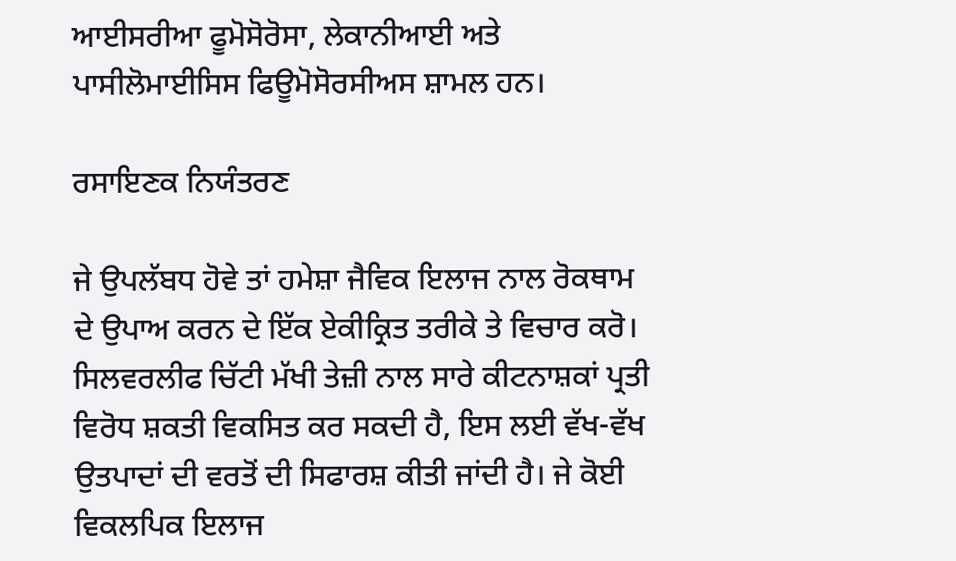ਆਈਸਰੀਆ ਫੂਮੋਸੋਰੋਸਾ, ਲੇਕਾਨੀਆਈ ਅਤੇ ਪਾਸੀਲੋਮਾਈਸਿਸ ਫਿਊਮੋਸੋਰਸੀਅਸ ਸ਼ਾਮਲ ਹਨ।

ਰਸਾਇਣਕ ਨਿਯੰਤਰਣ

ਜੇ ਉਪਲੱਬਧ ਹੋਵੇ ਤਾਂ ਹਮੇਸ਼ਾ ਜੈਵਿਕ ਇਲਾਜ ਨਾਲ ਰੋਕਥਾਮ ਦੇ ਉਪਾਅ ਕਰਨ ਦੇ ਇੱਕ ਏਕੀਕ੍ਰਿਤ ਤਰੀਕੇ ਤੇ ਵਿਚਾਰ ਕਰੋ। ਸਿਲਵਰਲੀਫ ਚਿੱਟੀ ਮੱਖੀ ਤੇਜ਼ੀ ਨਾਲ ਸਾਰੇ ਕੀਟਨਾਸ਼ਕਾਂ ਪ੍ਰਤੀ ਵਿਰੋਧ ਸ਼ਕਤੀ ਵਿਕਸਿਤ ਕਰ ਸਕਦੀ ਹੈ, ਇਸ ਲਈ ਵੱਖ-ਵੱਖ ਉਤਪਾਦਾਂ ਦੀ ਵਰਤੋਂ ਦੀ ਸਿਫਾਰਸ਼ ਕੀਤੀ ਜਾਂਦੀ ਹੈ। ਜੇ ਕੋਈ ਵਿਕਲਪਿਕ ਇਲਾਜ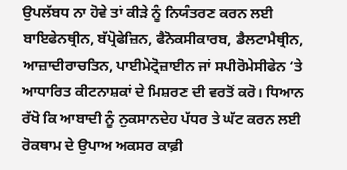ਉਪਲੱਬਧ ਨਾ ਹੋਵੇ ਤਾਂ ਕੀੜੇ ਨੂੰ ਨਿਯੰਤਰਣ ਕਰਨ ਲਈ ਬਾਇਫੇਨਥ੍ਰੀਨ, ਬੱਪ੍ਰੋਫੇਜ਼ਿਨ, ਫੈਨੋਕਸੀਕਾਰਬ, ਡੈਲਟਾਮੈਥ੍ਰੀਨ, ਆਜ਼ਾਦੀਰਾਚਤਿਨ, ਪਾਈਮੇਟ੍ਰੋਜ਼ਾਈਨ ਜਾਂ ਸਪੀਰੋਮੇਸੀਫੇਨ ‘ਤੇ ਆਧਾਰਿਤ ਕੀਟਨਾਸ਼ਕਾਂ ਦੇ ਮਿਸ਼ਰਣ ਦੀ ਵਰਤੋਂ ਕਰੋ। ਧਿਆਨ ਰੱਖੋ ਕਿ ਆਬਾਦੀ ਨੂੰ ਨੁਕਸਾਨਦੇਹ ਪੱਧਰ ਤੇ ਘੱਟ ਕਰਨ ਲਈ ਰੋਕਥਾਮ ਦੇ ਉਪਾਅ ਅਕਸਰ ਕਾਫ਼ੀ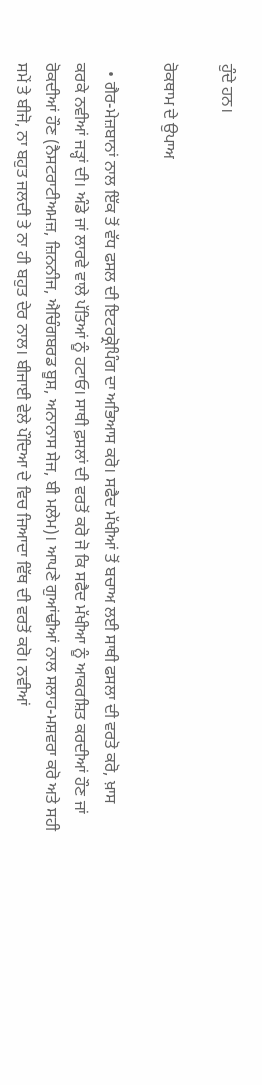ਹੁੰਦੇ ਹਨ।

ਰੋਕਥਾਮ ਦੇ ਉਪਾਅ

  • ਗੈਰ-ਮੇਜ਼ਬਾਨਾਂ ਨਾਲ ਇੱਕ ਤੋਂ ਵੱਧ ਫਸਲ ਦੀ ਇਟਰਕ੍ਰੋਪਿੰਗ ਦਾ ਅਭਿਆਸ ਕਰੋ। ਸਫੈਦ ਮੱਖੀਆਂ ਤੋਂ ਬਚਾਅ ਲਈ ਸਾਥੀ ਫਸਲਾ ਦੀ ਵਰਤੋ ਕਰੋ, ਖ਼ਾਸ ਕਰਕੇ ਨਵੀਆਂ ਜੜ੍ਹਾਂ ਦੀ। ਅੰਡੇ ਜਾਂ ਲਾਰਵੇ ਵਾਲੇ ਪੱਤਿਆਂ ਨੂੰ ਹਟਾਓ। ਸਾਥੀ ਫ਼ਸਲਾਂ ਦੀ ਵਰਤੋਂ ਕਰੋ ਜੋ ਕਿ ਸਫੈਦ ਮੱਖੀਆ ਨੂੰ ਆਕਰਸ਼ਿਤ ਕਰਦੀਆਂ ਹੌਣ ਜਾਂ ਰੋਕਦੀਆਂ ਹੌਣ (ਨੈਸਟਰਾਟੀਅਮਜ਼, ਜ਼ਿਨਨੀਜ, ਐਚਿੰਗਬਰਡ ਬੂਸ਼, ਅਨਾਨਾਸ ਸੇਜ, ਬੀ ਮਲੇਮ)। ਆਪਣੇ ਗੁਆਂਢੀਆਂ ਨਾਲ ਸਲਾਹ-ਮਸ਼ਵਰਾ ਕਰੋ ਅਤੇ ਸਹੀ ਸਮੇਂ ਤੇ ਬੀਜੋ, ਨਾ ਬਹੁਤ ਜਲਦੀ ਤੇ ਨਾ ਹੀ ਬਹੁਤ ਦੇਰ ਨਾਲ। ਬੀਜਾਈ ਵੇਲੇ ਪੌਦਿਆ ਦੇ ਵਿਚ ਜਿਆਦਾ ਵਿੱਥ ਦੀ ਵਰਤੋਂ ਕਰੋ। ਨਵੀਆਂ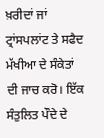ਖ਼ਰੀਦਾਂ ਜਾਂ ਟ੍ਰਾਂਸਪਲਾਂਟ ਤੇ ਸਫੈਦ ਮੱਖੀਆ ਦੇ ਸੰਕੇਤਾਂ ਦੀ ਜਾਚ ਕਰੋ। ਇੱਕ ਸੰਤੁਲਿਤ ਪੌਦੇ ਦੇ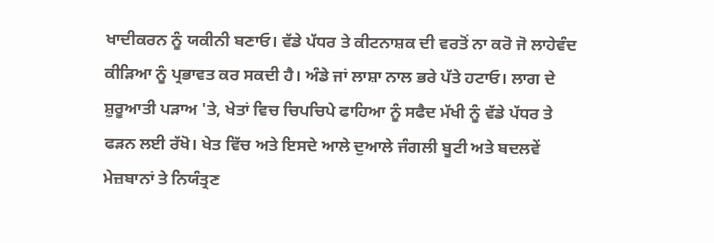ਖਾਦੀਕਰਨ ਨੂੰ ਯਕੀਨੀ ਬਣਾਓ। ਵੱਡੇ ਪੱਧਰ ਤੇ ਕੀਟਨਾਸ਼ਕ ਦੀ ਵਰਤੋਂ ਨਾ ਕਰੋ ਜੋ ਲਾਹੇਵੰਦ ਕੀੜਿਆ ਨੂੰ ਪ੍ਰਭਾਵਤ ਕਰ ਸਕਦੀ ਹੈ। ਅੰਡੇ ਜਾਂ ਲਾਸ਼ਾ ਨਾਲ ਭਰੇ ਪੱਤੇ ਹਟਾਓ। ਲਾਗ ਦੇ ਸ਼ੁਰੂਆਤੀ ਪੜਾਅ 'ਤੇ, ਖੇਤਾਂ ਵਿਚ ਚਿਪਚਿਪੇ ਫਾਹਿਆ ਨੂੰ ਸਫੈਦ ਮੱਖੀ ਨੂੰ ਵੱਡੇ ਪੱਧਰ ਤੇ ਫੜਨ ਲਈ ਰੱਖੋ। ਖੇਤ ਵਿੱਚ ਅਤੇ ਇਸਦੇ ਆਲੇ ਦੁਆਲੇ ਜੰਗਲੀ ਬੂਟੀ ਅਤੇ ਬਦਲਵੇਂ ਮੇਜ਼ਬਾਨਾਂ ਤੇ ਨਿਯੰਤ੍ਰਣ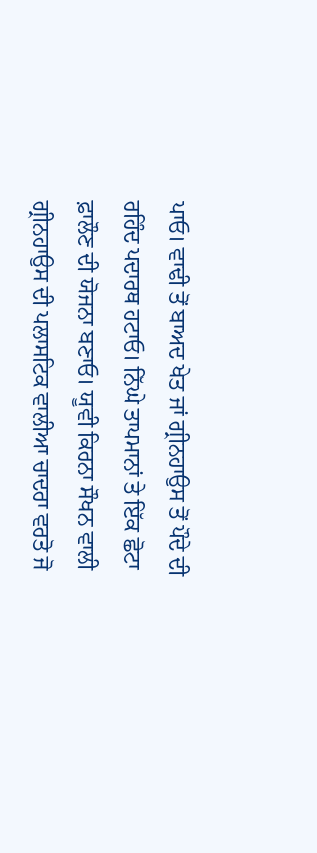ਪਾਓ। ਵਾਢੀ ਤੋਂ ਬਾਅਦ ਖੇਤ ਜਾਂ ਗ੍ਰੀਨਹਾਉਸ ਤੋਂ ਪੌਦੇ ਦੀ ਰਹਿੰਦ ਪਦਾਰਥ ਹਟਾਓ। ਨਿੱਘੇ ਤਾਪਮਾਨਾਂ ਤੇ ਇੱਕ ਛੋਟਾ ਫ਼ਾਲੌਣ ਦੀ ਯੋਜਨਾ ਬਣਾਓ। ਯੂਵੀ ਕਿਰਨਾ ਸੌਖਨ ਵਾਲੀ ਗ੍ਰੀਨਹਾਉਸ ਦੀ ਪਲਾਸਟਿਕ ਵਾਲੀਆ ਚਾਦਰਾ ਵਰਤੋ ਜੋ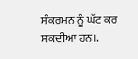ਸੰਕਰਮਨ ਨੂੰ ਘੱਟ ਕਰ ਸਕਦੀਆ ਹਨ।.